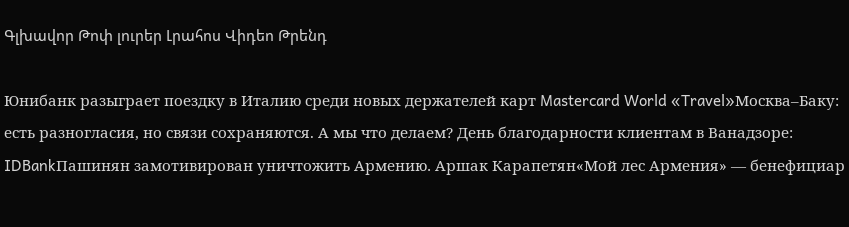Գլխավոր Թոփ լուրեր Լրահոս Վիդեո Թրենդ

Юнибанк разыграет поездку в Италию среди новых держателей карт Mastercard World «Travel»Москва–Баку: есть разногласия, но связи сохраняются. А мы что делаем? День благодарности клиентам в Ванадзоре: IDBankПашинян замотивирован уничтожить Армению․ Аршак Карапетян«Мой лес Армения» — бенефициар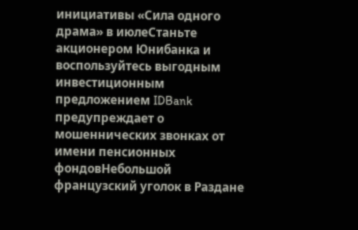инициативы «Сила одного драма» в июлеСтаньте акционером Юнибанка и воспользуйтесь выгодным инвестиционным предложением IDBank предупреждает о мошеннических звонках от имени пенсионных фондовНебольшой французский уголок в Раздане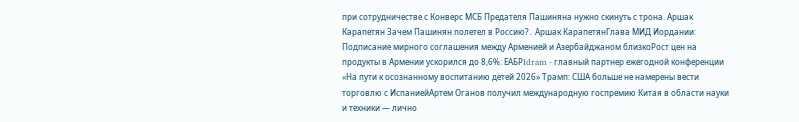при сотрудничестве с Конверс МСБ Предателя Пашиняна нужно скинуть с трона. Аршак Карапетян Зачем Пашинян полетел в Россию?․ Аршак КарапетянГлава МИД Иордании: Подписание мирного соглашения между Арменией и Азербайджаном близкоРост цен на продукты в Армении ускорился до 8,6%: ЕАБРIdram - главный партнер ежегодной конференции «На пути к осознанному воспитанию детей 2026» Трамп: США больше не намерены вести торговлю с ИспаниейАртем Оганов получил международную госпремию Китая в области науки и техники — лично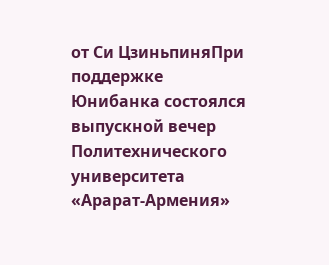от Си ЦзиньпиняПри поддержке Юнибанка состоялся выпускной вечер Политехнического университета «Арарат‑Армения»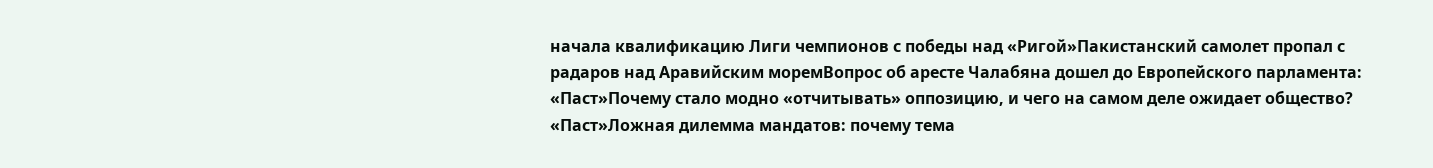начала квалификацию Лиги чемпионов с победы над «Ригой»Пакистанский самолет пропал с радаров над Аравийским моремВопрос об аресте Чалабяна дошел до Европейского парламента: «Паст»Почему стало модно «отчитывать» оппозицию, и чего на самом деле ожидает общество? «Паст»Ложная дилемма мандатов: почему тема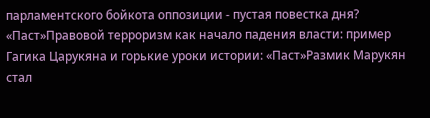парламентского бойкота оппозиции - пустая повестка дня? «Паст»Правовой терроризм как начало падения власти: пример Гагика Царукяна и горькие уроки истории: «Паст»Размик Марукян стал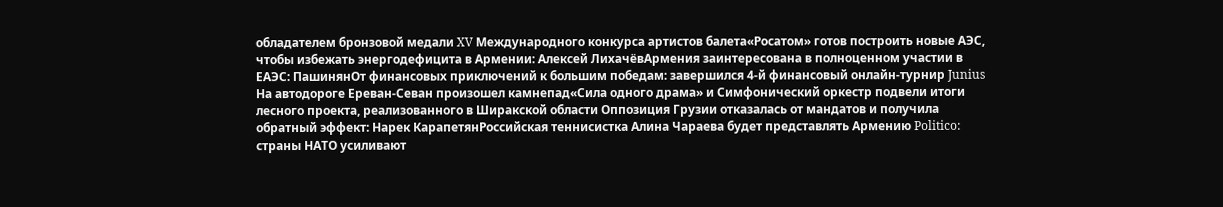обладателем бронзовой медали XV Международного конкурса артистов балета«Росатом» готов построить новые АЭС, чтобы избежать энергодефицита в Армении: Алексей ЛихачёвАрмения заинтересована в полноценном участии в ЕАЭС: ПашинянОт финансовых приключений к большим победам: завершился 4-й финансовый онлайн-турнир Junius На автодороге Ереван-Севан произошел камнепад«Сила одного драма» и Симфонический оркестр подвели итоги лесного проекта, реализованного в Ширакской области Оппозиция Грузии отказалась от мандатов и получила обратный эффект: Нарек КарапетянРоссийская теннисистка Алина Чараева будет представлять Армению Politico: страны НАТО усиливают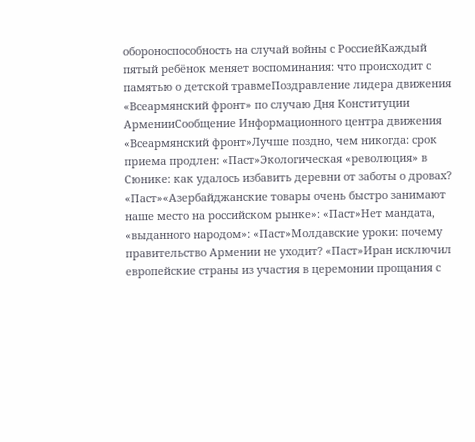обороноспособность на случай войны с РоссиейКаждый пятый ребёнок меняет воспоминания: что происходит с памятью о детской травмеПоздравление лидера движения «Всеармянский фронт» по случаю Дня Конституции АрменииСообщение Информационного центра движения «Всеармянский фронт»Лучше поздно, чем никогда: срок приема продлен: «Паст»Экологическая «революция» в Сюнике: как удалось избавить деревни от заботы о дровах? «Паст»«Азербайджанские товары очень быстро занимают наше место на российском рынке»: «Паст»Нет мандата, «выданного народом»: «Паст»Молдавские уроки: почему правительство Армении не уходит? «Паст»Иран исключил европейские страны из участия в церемонии прощания с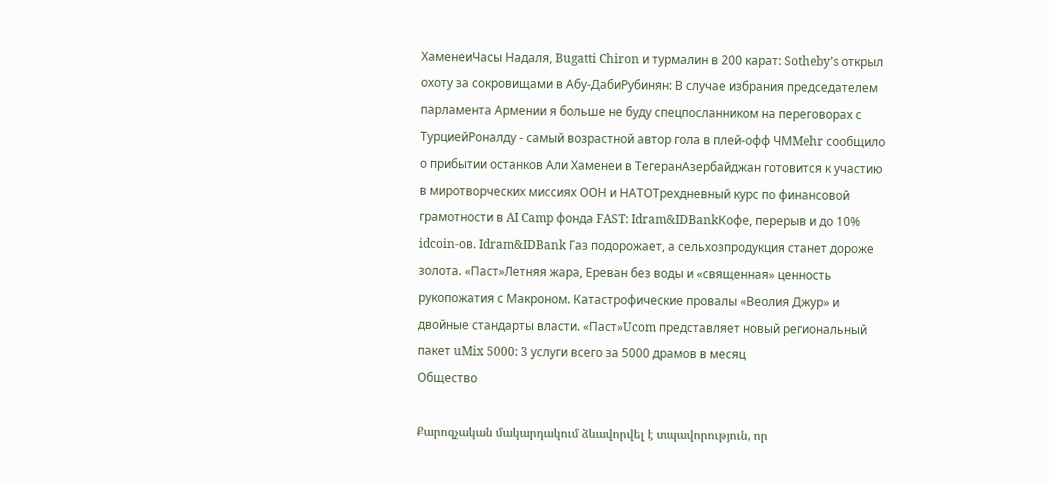ХаменеиЧасы Надаля, Bugatti Chiron и турмалин в 200 карат: Sotheby’s открыл охоту за сокровищами в Абу-ДабиРубинян: В случае избрания председателем парламента Армении я больше не буду спецпосланником на переговорах с ТурциейРоналду - самый возрастной автор гола в плей-офф ЧМMehr сообщило о прибытии останков Али Хаменеи в ТегеранАзербайджан готовится к участию в миротворческих миссиях ООН и НАТОТрехдневный курс по финансовой грамотности в AI Camp фонда FAST: Idram&IDBankКофе, перерыв и до 10% idcoin-ов. Idram&IDBank Газ подорожает, а сельхозпродукция станет дороже золота. «Паст»Летняя жара, Ереван без воды и «священная» ценность рукопожатия с Макроном. Катастрофические провалы «Веолия Джур» и двойные стандарты власти. «Паст»Ucom представляет новый региональный пакет uMix 5000: 3 услуги всего за 5000 драмов в месяц
Общество

Քարոզչական մակարդակում ձևավորվել է տպավորություն, որ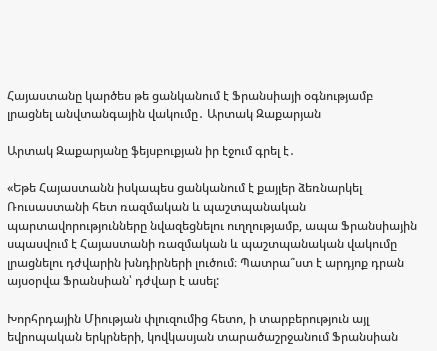Հայաստանը կարծես թե ցանկանում է Ֆրանսիայի օգնությամբ լրացնել անվտանգային վակումը․ Արտակ Զաքարյան

Արտակ Զաքարյանը ֆեյսբուքյան իր էջում գրել է․

«Եթե Հայաստանն իսկապես ցանկանում է քայլեր ձեռնարկել Ռուսաստանի հետ ռազմական և պաշտպանական պարտավորությունները նվազեցնելու ուղղությամբ, ապա Ֆրանսիային սպասվում է Հայաստանի ռազմական և պաշտպանական վակումը լրացնելու դժվարին խնդիրների լուծում։ Պատրա՞ստ է արդյոք դրան այսօրվա Ֆրանսիան՝ դժվար է ասել:

Խորհրդային Միության փլուզումից հետո, ի տարբերություն այլ եվրոպական երկրների, կովկասյան տարածաշրջանում Ֆրանսիան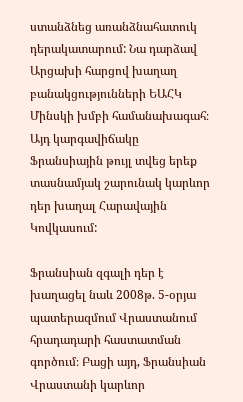ստանձնեց առանձնահատուկ դերակատարում: Նա դարձավ Արցախի հարցով խաղաղ բանակցությունների ԵԱՀԿ Մինսկի խմբի համանախագահ։ Այդ կարգավիճակը Ֆրանսիային թույլ տվեց երեք տասնամյակ շարունակ կարևոր դեր խաղալ Հարավային Կովկասում:

Ֆրանսիան զգալի դեր է խաղացել նաև 2008թ. 5-օրյա պատերազմում Վրաստանում հրադադարի հաստատման գործում։ Բացի այդ, Ֆրանսիան Վրաստանի կարևոր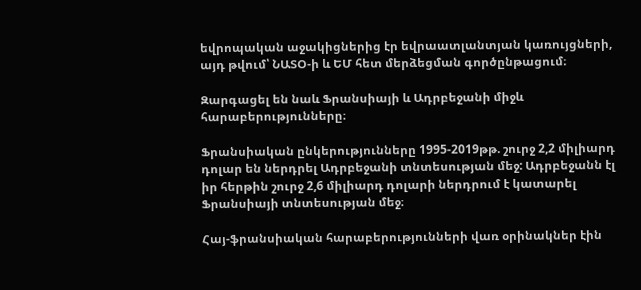եվրոպական աջակիցներից էր եվրաատլանտյան կառույցների, այդ թվում՝ ՆԱՏՕ-ի և ԵՄ հետ մերձեցման գործընթացում։

Զարգացել են նաև Ֆրանսիայի և Ադրբեջանի միջև հարաբերությունները։

Ֆրանսիական ընկերությունները 1995-2019թթ. շուրջ 2,2 միլիարդ դոլար են ներդրել Ադրբեջանի տնտեսության մեջ: Ադրբեջանն էլ իր հերթին շուրջ 2,6 միլիարդ դոլարի ներդրում է կատարել Ֆրանսիայի տնտեսության մեջ։

Հայ-ֆրանսիական հարաբերությունների վառ օրինակներ էին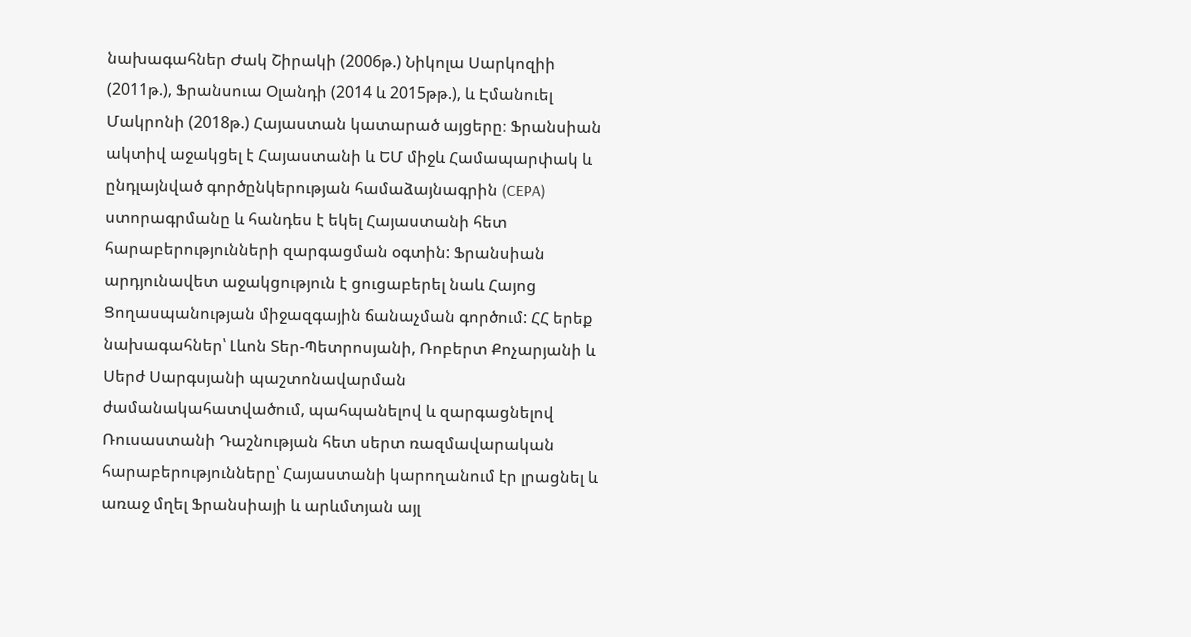նախագահներ Ժակ Շիրակի (2006թ.) Նիկոլա Սարկոզիի (2011թ.), Ֆրանսուա Օլանդի (2014 և 2015թթ.), և Էմանուել Մակրոնի (2018թ.) Հայաստան կատարած այցերը։ Ֆրանսիան ակտիվ աջակցել է Հայաստանի և ԵՄ միջև Համապարփակ և ընդլայնված գործընկերության համաձայնագրին (CEPA) ստորագրմանը և հանդես է եկել Հայաստանի հետ հարաբերությունների զարգացման օգտին: Ֆրանսիան արդյունավետ աջակցություն է ցուցաբերել նաև Հայոց Ցողասպանության միջազգային ճանաչման գործում: ՀՀ երեք նախագահներ՝ Լևոն Տեր-Պետրոսյանի, Ռոբերտ Քոչարյանի և Սերժ Սարգսյանի պաշտոնավարման ժամանակահատվածում, պահպանելով և զարգացնելով Ռուսաստանի Դաշնության հետ սերտ ռազմավարական հարաբերությունները՝ Հայաստանի կարողանում էր լրացնել և առաջ մղել Ֆրանսիայի և արևմտյան այլ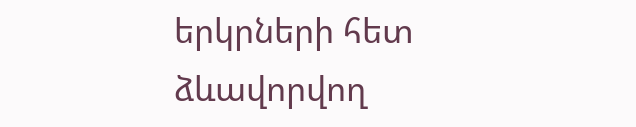երկրների հետ ձևավորվող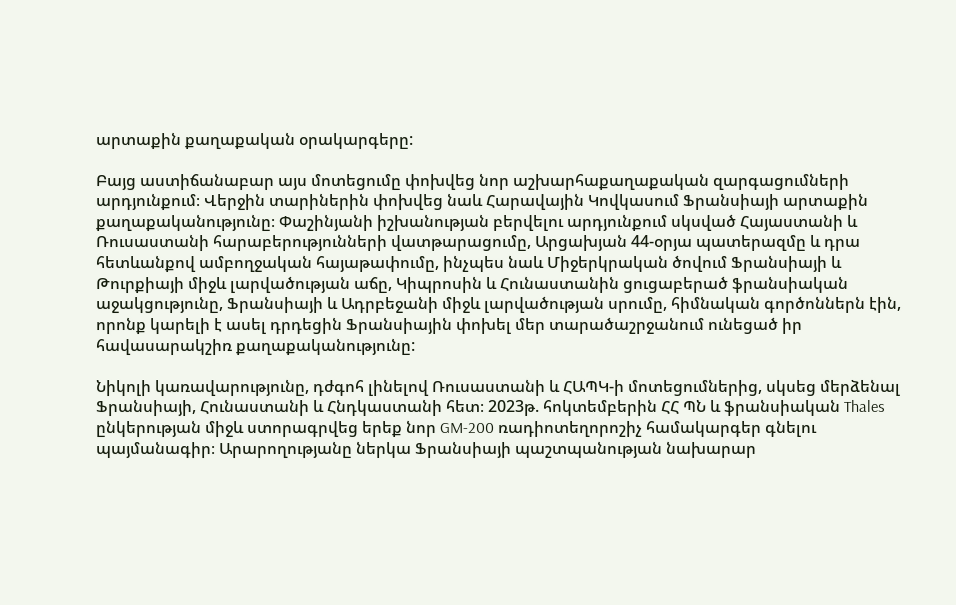արտաքին քաղաքական օրակարգերը:

Բայց աստիճանաբար այս մոտեցումը փոխվեց նոր աշխարհաքաղաքական զարգացումների արդյունքում։ Վերջին տարիներին փոխվեց նաև Հարավային Կովկասում Ֆրանսիայի արտաքին քաղաքականությունը։ Փաշինյանի իշխանության բերվելու արդյունքում սկսված Հայաստանի և Ռուսաստանի հարաբերությունների վատթարացումը, Արցախյան 44-օրյա պատերազմը և դրա հետևանքով ամբողջական հայաթափումը, ինչպես նաև Միջերկրական ծովում Ֆրանսիայի և Թուրքիայի միջև լարվածության աճը, Կիպրոսին և Հունաստանին ցուցաբերած ֆրանսիական աջակցությունը, Ֆրանսիայի և Ադրբեջանի միջև լարվածության սրումը, հիմնական գործոններն էին, որոնք կարելի է ասել դրդեցին Ֆրանսիային փոխել մեր տարածաշրջանում ունեցած իր հավասարակշիռ քաղաքականությունը:

Նիկոլի կառավարությունը, դժգոհ լինելով Ռուսաստանի և ՀԱՊԿ-ի մոտեցումներից, սկսեց մերձենալ Ֆրանսիայի, Հունաստանի և Հնդկաստանի հետ։ 2023թ. հոկտեմբերին ՀՀ ՊՆ և ֆրանսիական Thales ընկերության միջև ստորագրվեց երեք նոր GM-200 ռադիոտեղորոշիչ համակարգեր գնելու պայմանագիր։ Արարողությանը ներկա Ֆրանսիայի պաշտպանության նախարար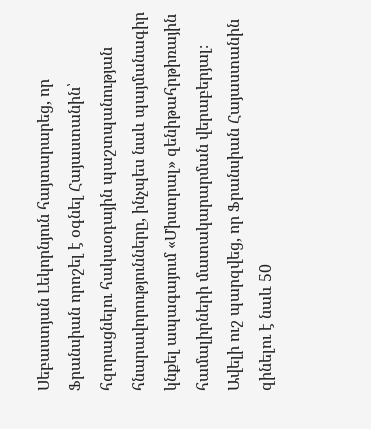Սեբաստյան Լեկորնյուն հայտարարեց, որ Ֆրանսիան որոշել է օգնել Հայաստանին՝ հզորացնելու հակաօդային պաշտպանության հնարավորությունները, ինչպես նաև պայմանագիր կնքել ապագայում «Միստրալ» զենիթահրթիռային համալիրների մատակարարման վերաբերյալ։ Ավելի ուշ պարզվեց, որ Ֆրանսիան Հայաստանին զինելու է նաև 50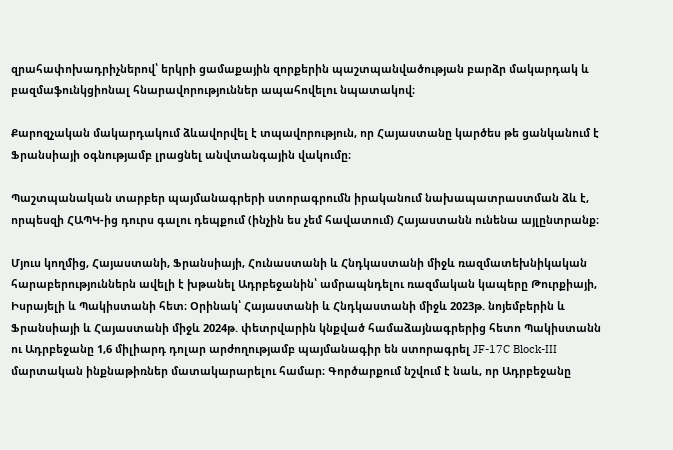զրահափոխադրիչներով՝ երկրի ցամաքային զորքերին պաշտպանվածության բարձր մակարդակ և բազմաֆունկցիոնալ հնարավորություններ ապահովելու նպատակով։

Քարոզչական մակարդակում ձևավորվել է տպավորություն, որ Հայաստանը կարծես թե ցանկանում է Ֆրանսիայի օգնությամբ լրացնել անվտանգային վակումը։

Պաշտպանական տարբեր պայմանագրերի ստորագրումն իրականում նախապատրաստման ձև է, որպեսզի ՀԱՊԿ-ից դուրս գալու դեպքում (ինչին ես չեմ հավատում) Հայաստանն ունենա այլընտրանք։

Մյուս կողմից, Հայաստանի, Ֆրանսիայի, Հունաստանի և Հնդկաստանի միջև ռազմատեխնիկական հարաբերություններն ավելի է խթանել Ադրբեջանին՝ ամրապնդելու ռազմական կապերը Թուրքիայի, Իսրայելի և Պակիստանի հետ։ Օրինակ՝ Հայաստանի և Հնդկաստանի միջև 2023թ. նոյեմբերին և Ֆրանսիայի և Հայաստանի միջև 2024թ. փետրվարին կնքված համաձայնագրերից հետո Պակիստանն ու Ադրբեջանը 1,6 միլիարդ դոլար արժողությամբ պայմանագիր են ստորագրել JF-17C Block-III մարտական ինքնաթիռներ մատակարարելու համար։ Գործարքում նշվում է նաև, որ Ադրբեջանը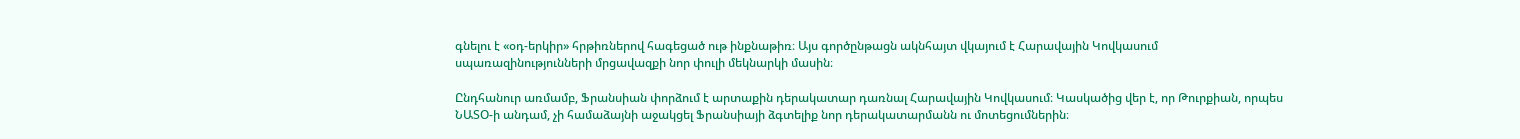գնելու է «օդ-երկիր» հրթիռներով հագեցած ութ ինքնաթիռ։ Այս գործընթացն ակնհայտ վկայում է Հարավային Կովկասում սպառազինությունների մրցավազքի նոր փուլի մեկնարկի մասին։

Ընդհանուր առմամբ, Ֆրանսիան փորձում է արտաքին դերակատար դառնալ Հարավային Կովկասում։ Կասկածից վեր է, որ Թուրքիան, որպես ՆԱՏՕ-ի անդամ, չի համաձայնի աջակցել Ֆրանսիայի ձգտելիք նոր դերակատարմանն ու մոտեցումներին։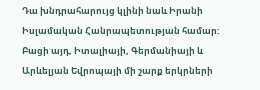Դա խնդրահարույց կլինի նաև Իրանի Իսլամական Հանրապետության համար: Բացի այդ, Իտալիայի, Գերմանիայի և Արևելյան Եվրոպայի մի շարք երկրների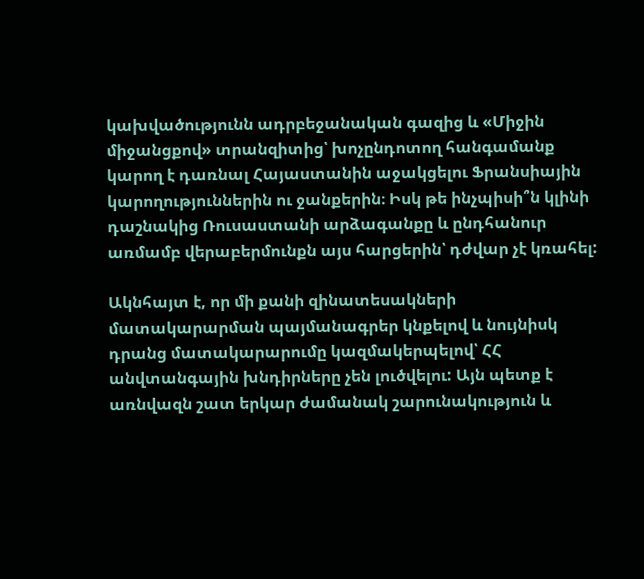կախվածությունն ադրբեջանական գազից և «Միջին միջանցքով» տրանզիտից՝ խոչընդոտող հանգամանք կարող է դառնալ Հայաստանին աջակցելու Ֆրանսիային կարողություններին ու ջանքերին։ Իսկ թե ինչպիսի՞ն կլինի դաշնակից Ռուսաստանի արձագանքը և ընդհանուր առմամբ վերաբերմունքն այս հարցերին՝ դժվար չէ կռահել:

Ակնհայտ է, որ մի քանի զինատեսակների մատակարարման պայմանագրեր կնքելով և նույնիսկ դրանց մատակարարումը կազմակերպելով՝ ՀՀ անվտանգային խնդիրները չեն լուծվելու: Այն պետք է առնվազն շատ երկար ժամանակ շարունակություն և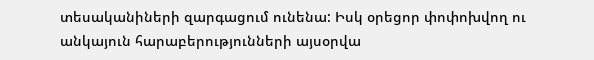տեսականիների զարգացում ունենա: Իսկ օրեցոր փոփոխվող ու անկայուն հարաբերությունների այսօրվա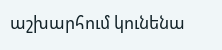աշխարհում կունենա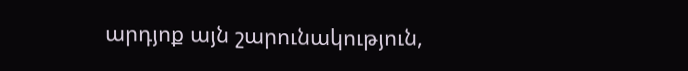արդյոք այն շարունակություն,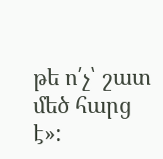թե ո՛չ՝ շատ մեծ հարց է»: